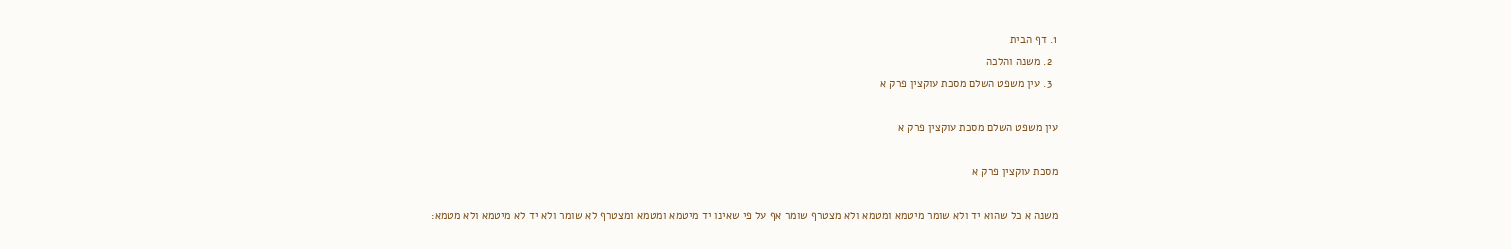1. דף הבית
  2. משנה והלכה
  3. עין משפט השלם מסכת עוקצין פרק א

עין משפט השלם מסכת עוקצין פרק א

מסכת עוקצין פרק א

משנה א כל שהוא יד ולא שומר מיטמא ומטמא ולא מצטרף שומר אף על פי שאינו יד מיטמא ומטמא ומצטרף לא שומר ולא יד לא מיטמא ולא מטמא: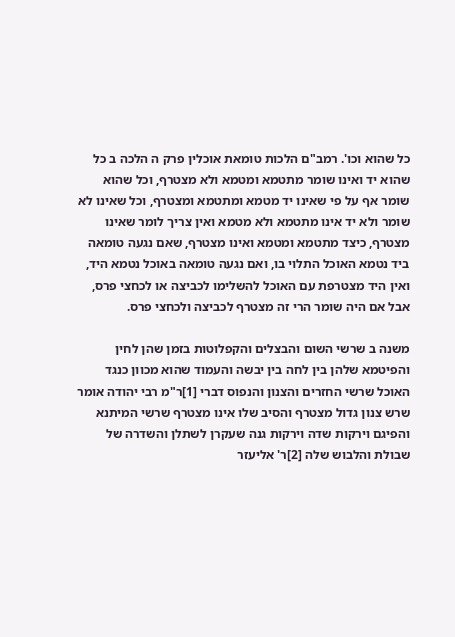כל שהוא וכו'. רמב"ם הלכות טומאת אוכלין פרק ה הלכה ב כל שהוא יד ואינו שומר מתטמא ומטמא ולא מצטרף, וכל שהוא שומר אף על פי שאינו יד מטמא ומתטמא ומצטרף, וכל שאינו לא שומר ולא יד אינו מתטמא ולא מטמא ואין צריך לומר שאינו מצטרף, כיצד מתטמא ומטמא ואינו מצטרף, שאם נגעה טומאה ביד נטמא האוכל התלוי בו, ואם נגעה טומאה באוכל נטמא היד, ואין היד מצטרפת עם האוכל להשלימו לכביצה או לכחצי פרס, אבל אם היה שומר הרי זה מצטרף לכביצה ולכחצי פרס.

משנה ב שרשי השום והבצלים והקפלוטות בזמן שהן לחין והפיטמא שלהן בין לחה בין יבשה והעמוד שהוא מכוון כנגד האוכל שרשי החזרים והצנון והנפוס דברי [1]ר"מ רבי יהודה אומר שרש צנון גדול מצטרף והסיב שלו אינו מצטרף שרשי המיתנא והפיגם וירקות שדה וירקות גנה שעקרן לשתלן והשדרה של שבולת והלבוש שלה [2]ר' אליעזר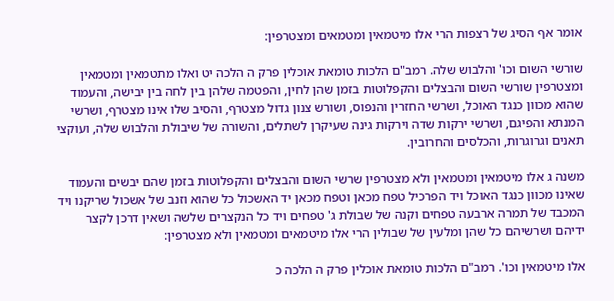אומר אף הסיג של רצפות הרי אלו מיטמאין ומטמאים ומצטרפין:

שורשי השום וכו' והלבוש שלה. רמב"ם הלכות טומאת אוכלין פרק ה הלכה יט ואלו מתטמאין ומטמאין ומצטרפין שורשי השום והבצלים והקפלוטות בזמן שהן לחין, והפטמה שלהן בין לחה בין יבישה, והעמוד שהוא מכוון כנגד האוכל, ושרשי החזרין והנפוס, ושורש צנון גדול מצטרף, והסיב שלו אינו מצטרף, ושרשי המנתא והפיגם, ושרשי ירקות שדה וירקות גינה שעיקרן לשתלים, והשורה של שיבולת והלבוש שלה, ועוקצי תאנים וגרוגרות, והכלסים והחרובין.

משנה ג אלו מיטמאין ומטמאין ולא מצטרפין שרשי השום והבצלים והקפלוטות בזמן שהם יבשים והעמוד שאינו מכוון כנגד האוכל ויד הפרכיל טפח מכאן וטפח מכאן יד האשכול כל שהוא וזנב של אשכול שריקנו ויד המכבד של תמרה ארבעה טפחים וקנה של שבולת ג' טפחים ויד כל הנקצרים שלשה ושאין דרכן לקצר ידיהם ושרשיהם כל שהן ומלעין של שבולין הרי אלו מיטמאים ומטמאין ולא מצטרפין:

אלו מיטמאין וכו'. רמב"ם הלכות טומאת אוכלין פרק ה הלכה כ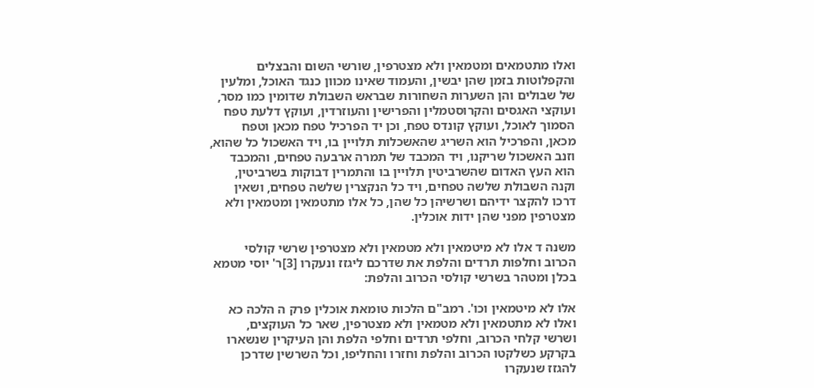ואלו מתטמאים ומטמאין ולא מצטרפין, שורשי השום והבצלים והקפלוטות בזמן שהן יבשין, והעמוד שאינו מכוון כנגד האוכל, ומלעין של שבולים והן השערות השחורות שבראש השבולת שדומין כמו מסר, ועוקצי האגסים והקרוסטמלין והפרישין והעוזרדין, ועוקץ דלעת טפח הסמוך לאוכל, ועוקץ קונדס טפח, וכן יד הפרכיל טפח מכאן וטפח מכאן, והפרכיל הוא השריג שהאשכלות תלויין בו, ויד האשכול כל שהוא, וזנב האשכול שריקנו, ויד המכבד של תמרה ארבעה טפחים, והמכבד הוא העץ האדום שהשרביטין תלויין בו והתמרין דבוקות בשרביטין, וקנה השבולת שלשה טפחים, ויד כל הנקצרין שלשה טפחים, ושאין דרכו להקצר ידיהם ושרשיהן כל שהן, כל אלו מתטמאין ומטמאין ולא מצטרפין מפני שהן ידות אוכלין.

משנה ד אלו לא מיטמאין ולא מטמאין ולא מצטרפין שרשי קולסי הכרוב וחלפות תרדים והלפת את שדרכם ליגזז ונעקרו [3]ר' יוסי מטמא בכלן ומטהר בשרשי קולסי הכרוב והלפת:

אלו לא מיטמאין וכו'. רמב"ם הלכות טומאת אוכלין פרק ה הלכה כא ואלו לא מתטמאין ולא מטמאין ולא מצטרפין, שאר כל העוקצים, ושרשי קלחי הכרוב, וחלפי תרדים וחלפי הלפת והן העיקרין שנשארו בקרקע כשלקטו הכרוב והלפת וחזרו והחליפו, וכל השרשין שדרכן להגזז שנעקרו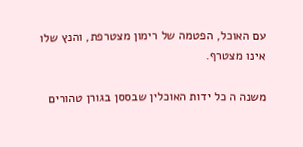עם האוכל, הפטמה של רימון מצטרפת, והנץ שלו אינו מצטרף.

משנה ה כל ידות האוכלין שבססן בגורן טהורים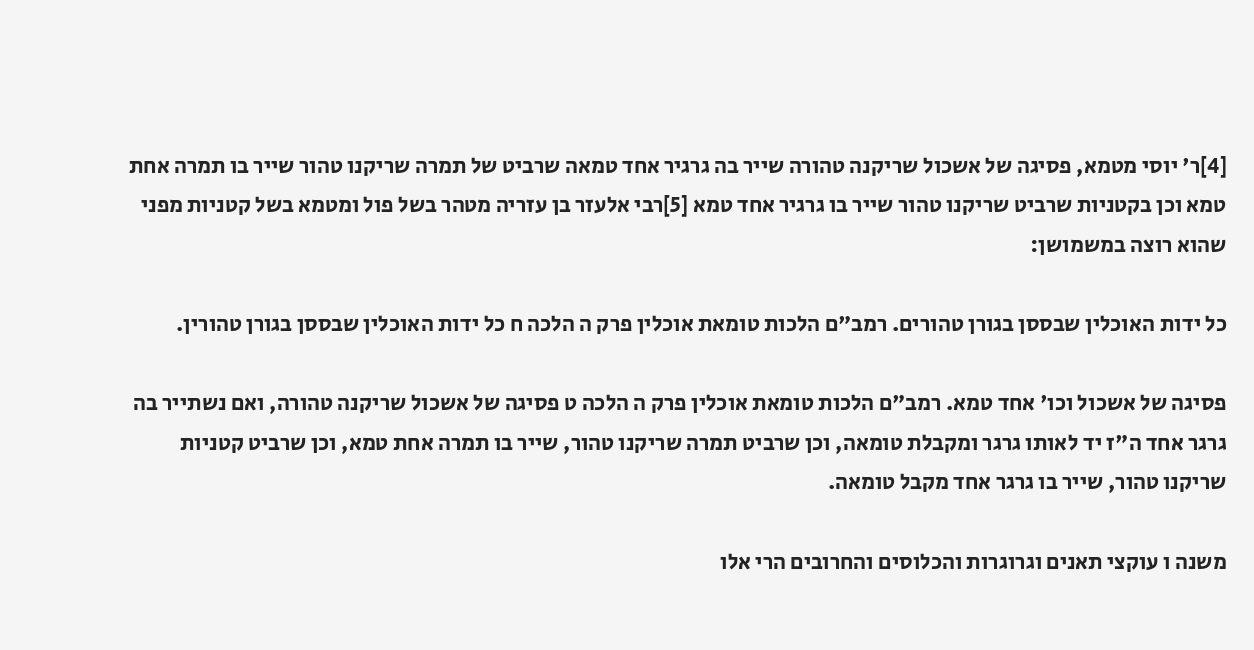[4]ר' יוסי מטמא, פסיגה של אשכול שריקנה טהורה שייר בה גרגיר אחד טמאה שרביט של תמרה שריקנו טהור שייר בו תמרה אחת טמא וכן בקטניות שרביט שריקנו טהור שייר בו גרגיר אחד טמא [5]רבי אלעזר בן עזריה מטהר בשל פול ומטמא בשל קטניות מפני שהוא רוצה במשמושן:

כל ידות האוכלין שבססן בגורן טהורים. רמב"ם הלכות טומאת אוכלין פרק ה הלכה ח כל ידות האוכלין שבססן בגורן טהורין.

פסיגה של אשכול וכו' אחד טמא. רמב"ם הלכות טומאת אוכלין פרק ה הלכה ט פסיגה של אשכול שריקנה טהורה, ואם נשתייר בה גרגר אחד ה"ז יד לאותו גרגר ומקבלת טומאה, וכן שרביט תמרה שריקנו טהור, שייר בו תמרה אחת טמא, וכן שרביט קטניות שריקנו טהור, שייר בו גרגר אחד מקבל טומאה.

משנה ו עוקצי תאנים וגרוגרות והכלוסים והחרובים הרי אלו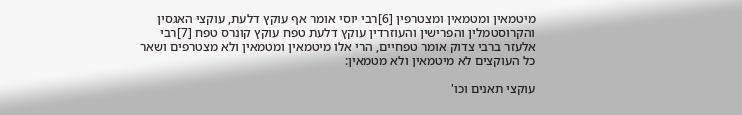מיטמאין ומטמאין ומצטרפין [6]רבי יוסי אומר אף עוקץ דלעת, עוקצי האגסין והקרוסטמלין והפרישין והעוזרדין עוקץ דלעת טפח עוקץ קונרס טפח [7]רבי אלעזר ברבי צדוק אומר טפחיים, הרי אלו מיטמאין ומטמאין ולא מצטרפים ושאר כל העוקצים לא מיטמאין ולא מטמאין:

עוקצי תאנים וכו'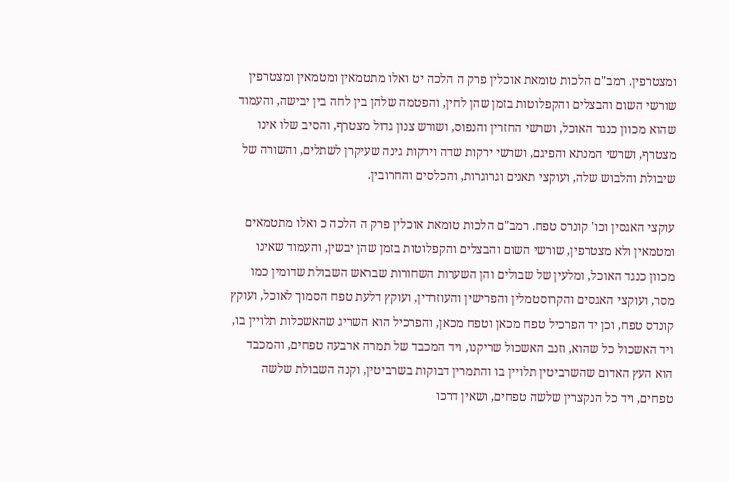ומצטרפין. רמב"ם הלכות טומאת אוכלין פרק ה הלכה יט ואלו מתטמאין ומטמאין ומצטרפין שורשי השום והבצלים והקפלוטות בזמן שהן לחין, והפטמה שלהן בין לחה בין יבישה, והעמוד שהוא מכוון כנגד האוכל, ושרשי החזרין והנפוס, ושורש צנון גדול מצטרף, והסיב שלו אינו מצטרף, ושרשי המנתא והפיגם, ושרשי ירקות שדה וירקות גינה שעיקרן לשתלים, והשורה של שיבולת והלבוש שלה, ועוקצי תאנים וגרוגרות, והכלסים והחרובין.

עוקצי האגסין וכו' קונרס טפח. רמב"ם הלכות טומאת אוכלין פרק ה הלכה כ ואלו מתטמאים ומטמאין ולא מצטרפין, שורשי השום והבצלים והקפלוטות בזמן שהן יבשין, והעמוד שאינו מכוון כנגד האוכל, ומלעין של שבולים והן השערות השחורות שבראש השבולת שדומין כמו מסר, ועוקצי האגסים והקרוסטמלין והפרישין והעוזרדין, ועוקץ דלעת טפח הסמוך לאוכל, ועוקץ קונדס טפח, וכן יד הפרכיל טפח מכאן וטפח מכאן, והפרכיל הוא השריג שהאשכלות תלויין בו, ויד האשכול כל שהוא, וזנב האשכול שריקנו, ויד המכבד של תמרה ארבעה טפחים, והמכבד הוא העץ האדום שהשרביטין תלויין בו והתמרין דבוקות בשרביטין, וקנה השבולת שלשה טפחים, ויד כל הנקצרין שלשה טפחים, ושאין דרכו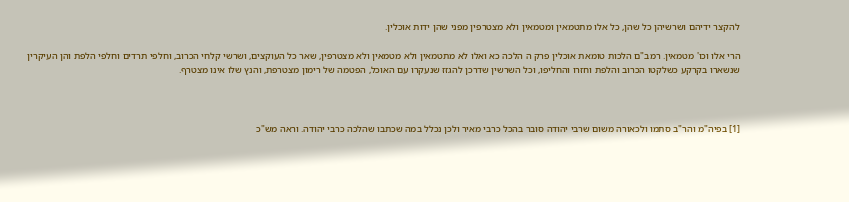להקצר ידיהם ושרשיהן כל שהן, כל אלו מתטמאין ומטמאין ולא מצטרפין מפני שהן ידות אוכלין.

הרי אלו וכו' מטמאין. רמב"ם הלכות טומאת אוכלין פרק ה הלכה כא ואלו לא מתטמאין ולא מטמאין ולא מצטרפין, שאר כל העוקצים, ושרשי קלחי הכרוב, וחלפי תרדים וחלפי הלפת והן העיקרין שנשארו בקרקע כשלקטו הכרוב והלפת וחזרו והחליפו, וכל השרשין שדרכן להגזז שנעקרו עם האוכל, הפטמה של רימון מצטרפת, והנץ שלו אינו מצטרף.



[1] בפיה"מ והר"ב סתמו ולכאורה משום שרבי יהודה סובר בהכל כרבי מאיר ולכן נכלל במה שכתבו שהלכה כרבי יהודה. וראה מש"כ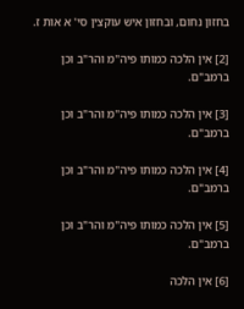בחזון נחום, ובחזון איש עוקצין סי' א אות ז.

[2] אין הלכה כמותו פיה"מ והר"ב וכן ברמב"ם.

[3] אין הלכה כמותו פיה"מ והר"ב וכן ברמב"ם.

[4] אין הלכה כמותו פיה"מ והר"ב וכן ברמב"ם.

[5] אין הלכה כמותו פיה"מ והר"ב וכן ברמב"ם.

[6] אין הלכה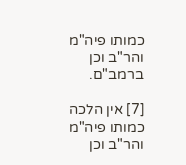כמותו פיה"מ והר"ב וכן ברמב"ם.

[7] אין הלכה כמותו פיה"מ והר"ב וכן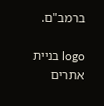ברמב"ם.

logo בניית אתרים